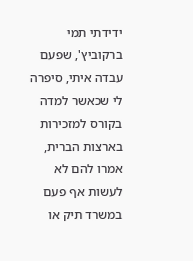ידידתי תמי ברקוביץ', שפעם עבדה איתי, סיפרה לי שכאשר למדה בקורס למזכירות בארצות הברית, אמרו להם לא לעשות אף פעם במשרד תיק או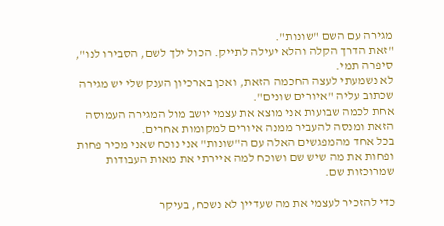מגירה עם השם "שונות".
"זאת הדרך הקלה והלא יעילה לתייק. הכול ילך לשם, הסבירו לנו", סיפרה תמי.
לא נשמעתי לעצה החכמה הזאת, ואכן בארכיון הענק שלי יש מגירה שכתוב עליה "איורים שונים".
אחת לכמה שבועות אני מוצא את עצמי יושב מול המגירה העמוסה הזאת ומנסה להעביר ממנה איורים למקומות אחרים.
בכל אחד מהמפגשים האלה עם ה"שונות" אני נוכח שאני מכיר פחות ופחות את מה שיש שם ושוכח למה איירתי את מאות העבודות שמרוכזות שם.

כדי להזכיר לעצמי את מה שעדיין לא נשכח, בעיקר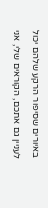באיורים שסיפור הרקע שלהם יכול לעניין גם אתכם, הקוראים שלי, אני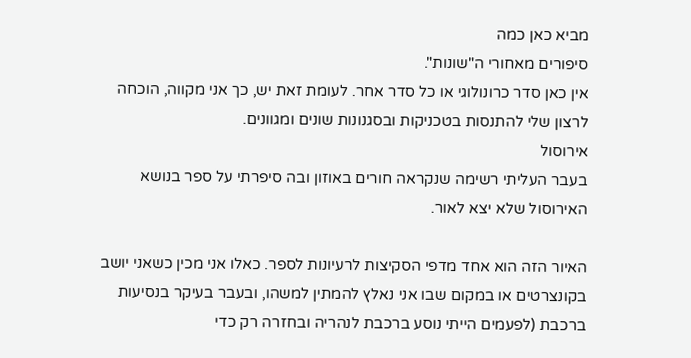מביא כאן כמה
סיפורים מאחורי ה"שונות".
אין כאן סדר כרונולוגי או כל סדר אחר. לעומת זאת יש, כך אני מקווה, הוכחה לרצון שלי להתנסות בטכניקות ובסגנונות שונים ומגוונים.
אירוסול
בעבר העליתי רשימה שנקראה חורים באוזון ובה סיפרתי על ספר בנושא האירוסול שלא יצא לאור.

האיור הזה הוא אחד מדפי הסקיצות לרעיונות לספר. כאלו אני מכין כשאני יושב בקונצרטים או במקום שבו אני נאלץ להמתין למשהו, ובעבר בעיקר בנסיעות ברכבת (לפעמים הייתי נוסע ברכבת לנהריה ובחזרה רק כדי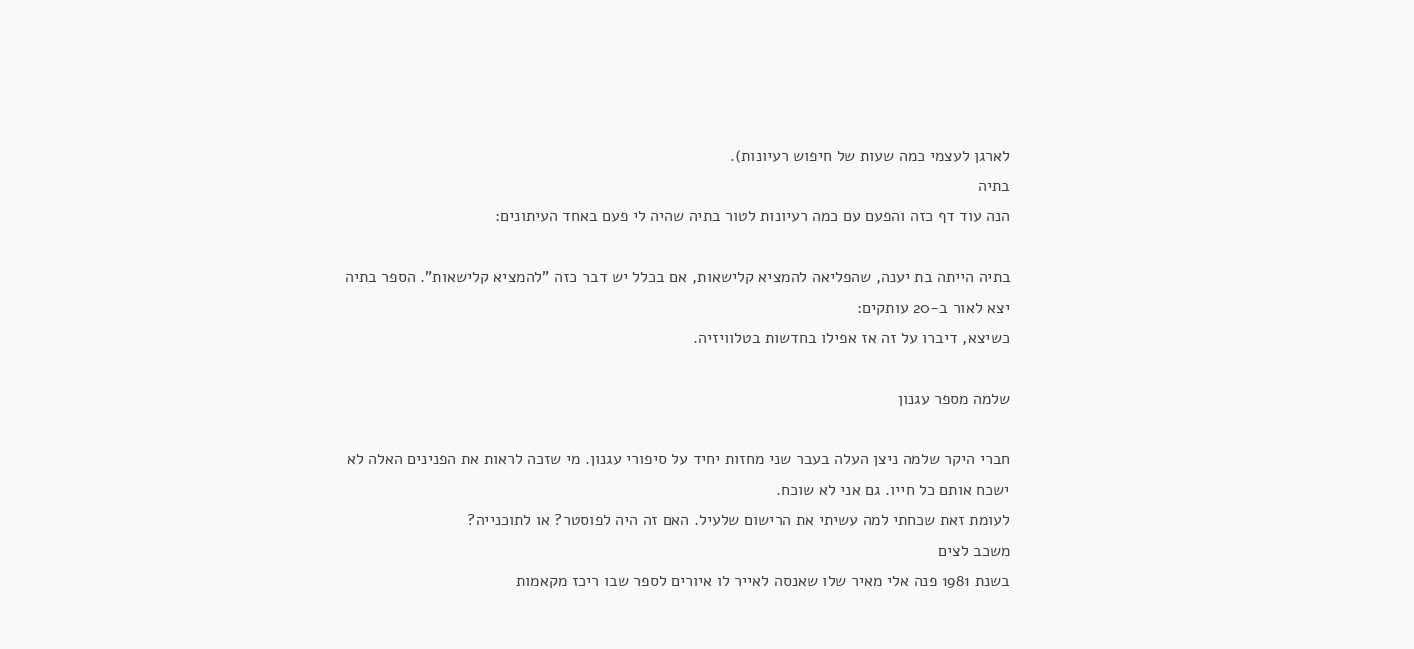לארגן לעצמי כמה שעות של חיפוש רעיונות).
בתיה
הנה עוד דף כזה והפעם עם כמה רעיונות לטור בתיה שהיה לי פעם באחד העיתונים:

בתיה הייתה בת יענה, שהפליאה להמציא קלישאות, אם בכלל יש דבר כזה "להמציא קלישאות". הספר בתיה יצא לאור ב-20 עותקים:
כשיצא, דיברו על זה אז אפילו בחדשות בטלוויזיה.

שלמה מספר עגנון

חברי היקר שלמה ניצן העלה בעבר שני מחזות יחיד על סיפורי עגנון. מי שזכה לראות את הפנינים האלה לא ישכח אותם כל חייו. גם אני לא שוכח.
לעומת זאת שכחתי למה עשיתי את הרישום שלעיל. האם זה היה לפוסטר? או לתוכנייה?
משכב לצים
בשנת 1981 פנה אלי מאיר שלו שאנסה לאייר לו איורים לספר שבו ריכז מקאמות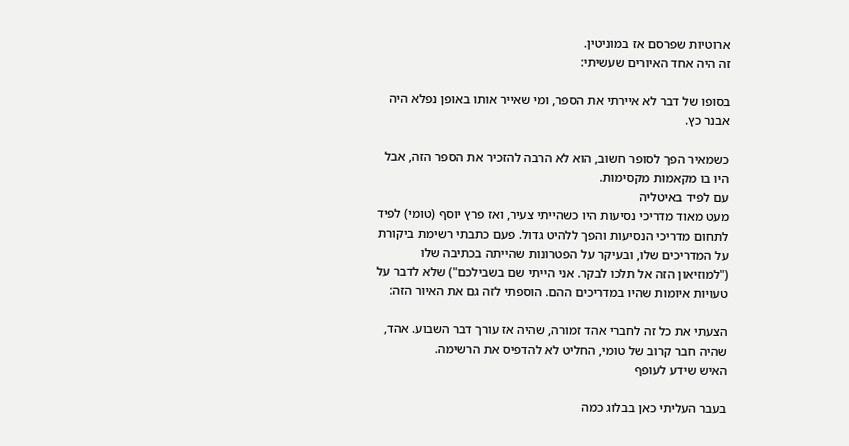ארוטיות שפרסם אז במוניטין.
זה היה אחד האיורים שעשיתי:

בסופו של דבר לא איירתי את הספר, ומי שאייר אותו באופן נפלא היה אבנר כץ.

כשמאיר הפך לסופר חשוב, הוא לא הרבה להזכיר את הספר הזה, אבל היו בו מקאמות מקסימות.
עם לפיד באיטליה
מעט מאוד מדריכי נסיעות היו כשהייתי צעיר, ואז פרץ יוסף (טומי) לפיד לתחום מדריכי הנסיעות והפך ללהיט גדול. פעם כתבתי רשימת ביקורת על המדריכים שלו, ובעיקר על הפטרונות שהייתה בכתיבה שלו ("למוזיאון הזה אל תלכו לבקר. אני הייתי שם בשבילכם") שלא לדבר על טעויות איומות שהיו במדריכים ההם. הוספתי לזה גם את האיור הזה:

הצעתי את כל זה לחברי אהד זמורה, שהיה אז עורך דבר השבוע. אהד, שהיה חבר קרוב של טומי, החליט לא להדפיס את הרשימה.
האיש שידע לעופף

בעבר העליתי כאן בבלוג כמה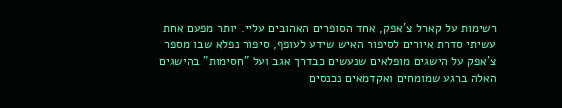רשימות על קארל צ'אפק, אחד הסופרים האהובים עליי. יותר מפעם אחת עשיתי סדרת איורים לסיפור האיש שידע לעופף, סיפור נפלא שבו מספר צ'אפק על הישגים מופלאים שנעשים כבדרך אגב ועל "חסימות" בהישגים האלה ברגע שמומחים ואקדמאים נכנסים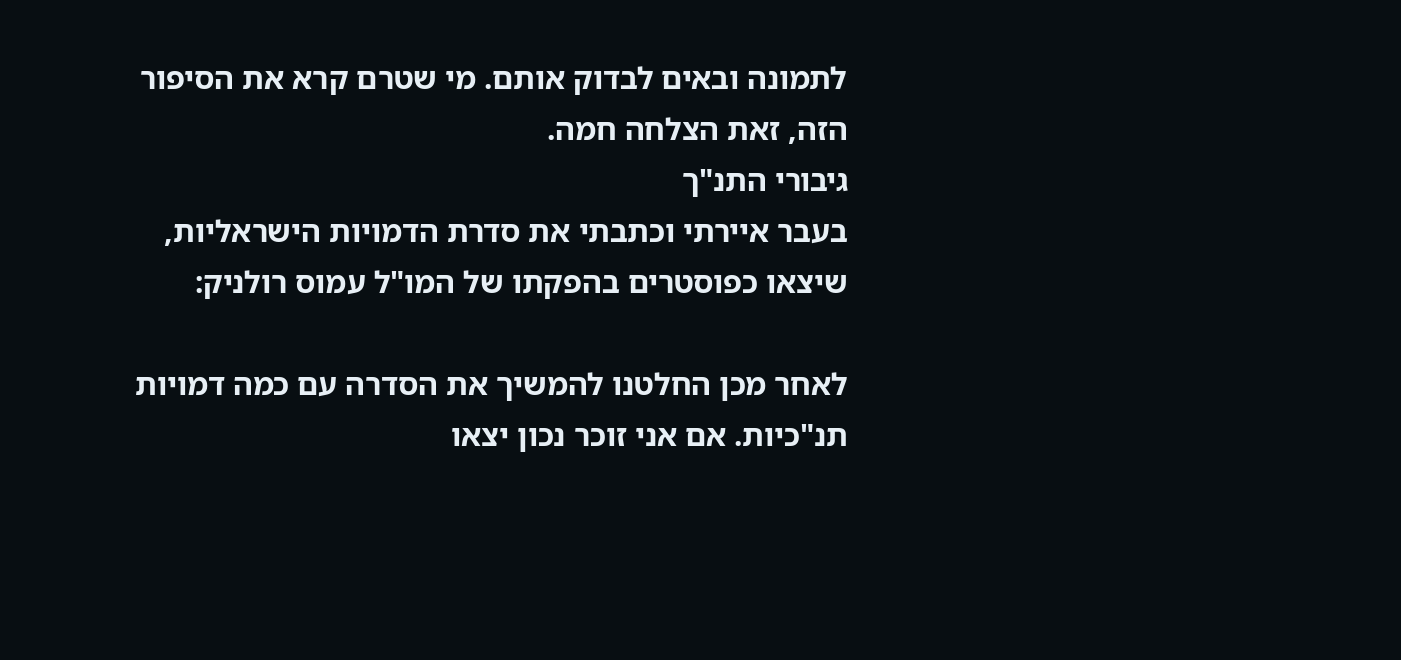לתמונה ובאים לבדוק אותם. מי שטרם קרא את הסיפור הזה, זאת הצלחה חמה.
גיבורי התנ"ך
בעבר איירתי וכתבתי את סדרת הדמויות הישראליות, שיצאו כפוסטרים בהפקתו של המו"ל עמוס רולניק:

לאחר מכן החלטנו להמשיך את הסדרה עם כמה דמויות תנ"כיות. אם אני זוכר נכון יצאו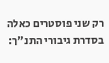רק שני פוסטרים כאלה בסדרת גיבורי התנ"ך: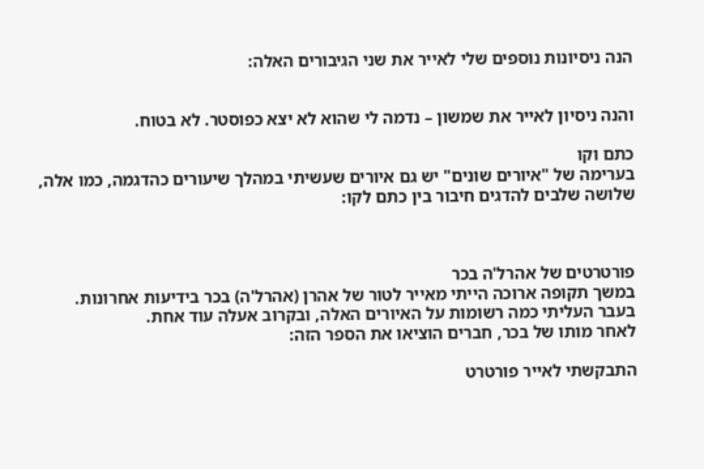הנה ניסיונות נוספים שלי לאייר את שני הגיבורים האלה:


והנה ניסיון לאייר את שמשון – נדמה לי שהוא לא יצא כפוסטר. לא בטוח.

כתם וקו
בערימה של "איורים שונים" יש גם איורים שעשיתי במהלך שיעורים כהדגמה, כמו אלה, שלושה שלבים להדגים חיבור בין כתם לקו:



פורטרטים של אהרל'ה בכר
במשך תקופה ארוכה הייתי מאייר לטור של אהרן (אהרל'ה) בכר בידיעות אחרונות.
בעבר העליתי כמה רשומות על האיורים האלה, ובקרוב אעלה עוד אחת.
לאחר מותו של בכר, חברים הוציאו את הספר הזה:

התבקשתי לאייר פורטרט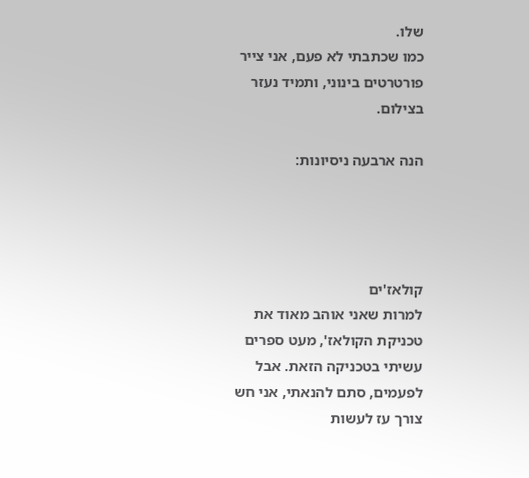שלו.
כמו שכתבתי לא פעם, אני צייר פורטרטים בינוני, ותמיד נעזר בצילום.

הנה ארבעה ניסיונות:




קולאז'ים
למרות שאני אוהב מאוד את טכניקת הקולאז', מעט ספרים עשיתי בטכניקה הזאת. אבל לפעמים, סתם להנאתי, אני חש צורך עז לעשות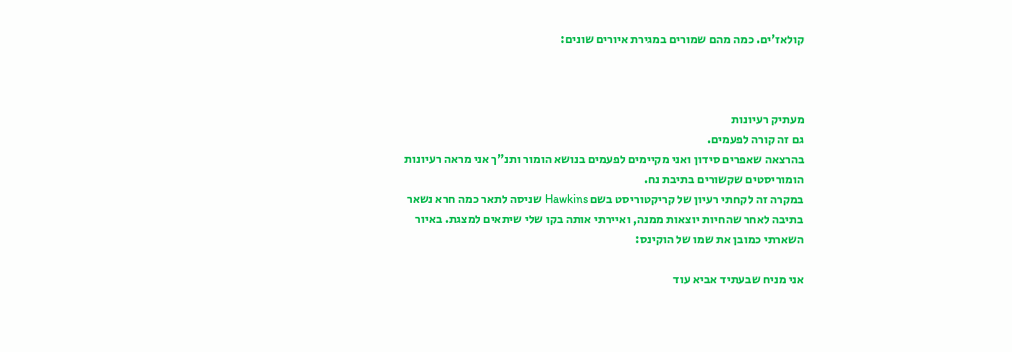קולאז'ים. כמה מהם שמורים במגירת איורים שונים:



מעתיק רעיונות
גם זה קורה לפעמים.
בהרצאה שאפרים סידון ואני מקיימים לפעמים בנושא הומור ותנ"ך אני מראה רעיונות הומוריסטים שקשורים בתיבת נח.
במקרה זה לקחתי רעיון של קריקטוריסט בשם Hawkins שניסה לתאר כמה חרא נשאר בתיבה לאחר שהחיות יוצאות ממנה, ואיירתי אותה בקו שלי שיתאים למצגת. באיור השארתי כמובן את שמו של הוקינס:

אני מניח שבעתיד אביא עוד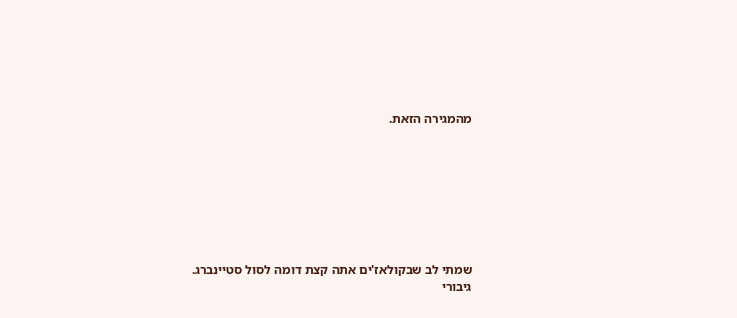מהמגירה הזאת.








שמתי לב שבקולאז'ים אתה קצת דומה לסול סטיינברג.
גיבורי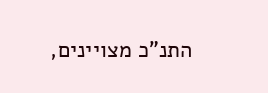התנ"כ מצויינים,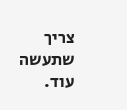צריך שתעשה עוד.